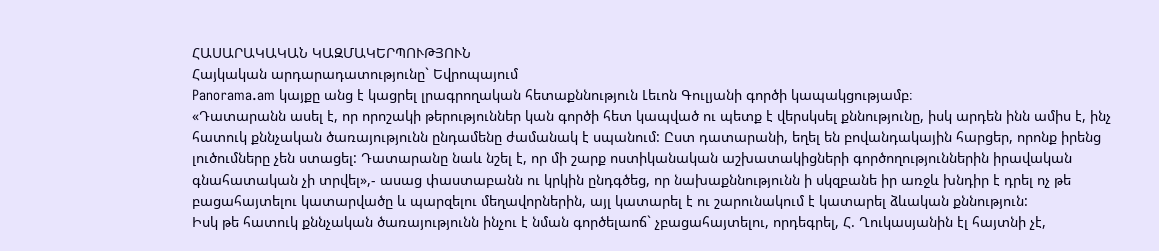ՀԱՍԱՐԱԿԱԿԱՆ ԿԱԶՄԱԿԵՐՊՈՒԹՅՈՒՆ
Հայկական արդարադատությունը` Եվրոպայում
Panorama.am կայքը անց է կացրել լրագրողական հետաքննություն Լեւոն Գուլյանի գործի կապակցությամբ։
«Դատարանն ասել է, որ որոշակի թերություններ կան գործի հետ կապված ու պետք է վերսկսել քննությունը, իսկ արդեն ինն ամիս է, ինչ հատուկ քննչական ծառայությունն ընդամենը ժամանակ է սպանում: Ըստ դատարանի, եղել են բովանդակային հարցեր, որոնք իրենց լուծումները չեն ստացել: Դատարանը նաև նշել է, որ մի շարք ոստիկանական աշխատակիցների գործողություններին իրավական գնահատական չի տրվել»,- ասաց փաստաբանն ու կրկին ընդգծեց, որ նախաքննությունն ի սկզբանե իր առջև խնդիր է դրել ոչ թե բացահայտելու կատարվածը և պարզելու մեղավորներին, այլ կատարել է ու շարունակում է կատարել ձևական քննություն:
Իսկ թե հատուկ քննչական ծառայությունն ինչու է նման գործելաոճ` չբացահայտելու, որդեգրել, Հ. Ղուկասյանին էլ հայտնի չէ,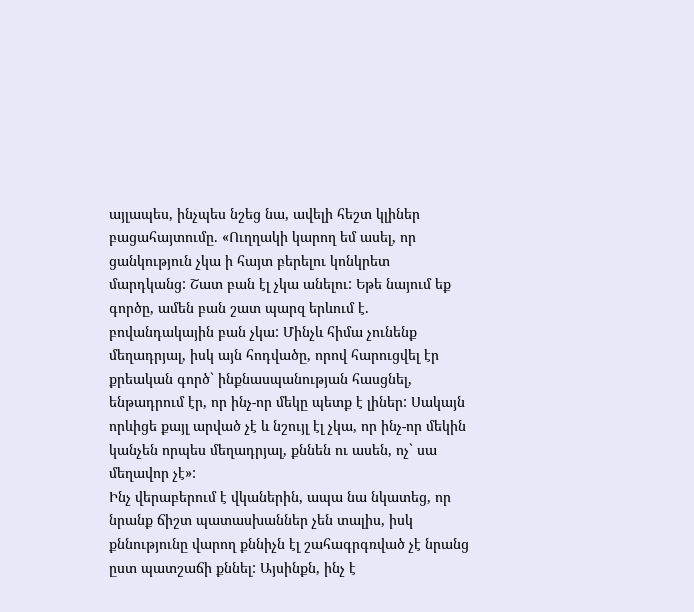այլապես, ինչպես նշեց նա, ավելի հեշտ կլիներ բացահայտումը. «Ուղղակի կարող եմ ասել, որ ցանկություն չկա ի հայտ բերելու կոնկրետ մարդկանց: Շատ բան էլ չկա անելու: Եթե նայում եք գործը, ամեն բան շատ պարզ երևում է. բովանդակային բան չկա: Մինչև հիմա չունենք մեղադրյալ, իսկ այն հոդվածը, որով հարուցվել էր քրեական գործ` ինքնասպանության հասցնել, ենթադրում էր, որ ինչ-որ մեկը պետք է լիներ: Սակայն որևիցե քայլ արված չէ և նշույլ էլ չկա, որ ինչ-որ մեկին կանչեն որպես մեղադրյալ, քննեն ու ասեն, ոչ` սա մեղավոր չէ»:
Ինչ վերաբերում է վկաներին, ապա նա նկատեց, որ նրանք ճիշտ պատասխաններ չեն տալիս, իսկ քննությունը վարող քննիչն էլ շահագրգռված չէ նրանց ըստ պատշաճի քննել: Այսինքն, ինչ է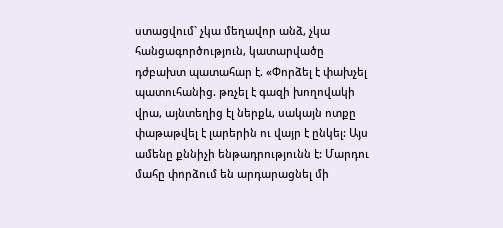ստացվում` չկա մեղավոր անձ, չկա հանցագործություն, կատարվածը դժբախտ պատահար է. «Փորձել է փախչել պատուհանից. թռչել է գազի խողովակի վրա, այնտեղից էլ ներքև, սակայն ոտքը փաթաթվել է լարերին ու վայր է ընկել: Այս ամենը քննիչի ենթադրությունն է: Մարդու մահը փորձում են արդարացնել մի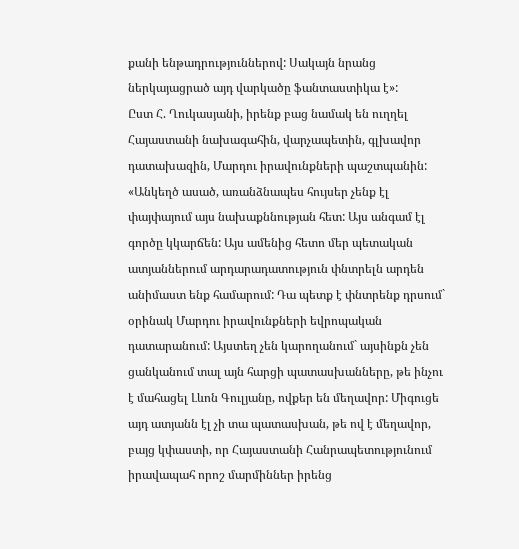քանի ենթադրություններով: Սակայն նրանց ներկայացրած այդ վարկածը ֆանտաստիկա է»:
Ըստ Հ. Ղուկասյանի, իրենք բաց նամակ են ուղղել Հայաստանի նախագահին, վարչապետին, գլխավոր դատախազին, Մարդու իրավունքների պաշտպանին: «Անկեղծ ասած, առանձնապես հույսեր չենք էլ փայփայում այս նախաքննության հետ: Այս անգամ էլ գործը կկարճեն: Այս ամենից հետո մեր պետական ատյաններում արդարադատություն փնտրելն արդեն անիմաստ ենք համարում: Դա պետք է փնտրենք դրսում` օրինակ Մարդու իրավունքների եվրոպական դատարանում: Այստեղ չեն կարողանում` այսինքն չեն ցանկանում տալ այն հարցի պատասխանները, թե ինչու է մահացել Լևոն Գուլյանը, ովքեր են մեղավոր: Միգուցե այդ ատյանն էլ չի տա պատասխան, թե ով է մեղավոր, բայց կփաստի, որ Հայաստանի Հանրապետությունում իրավապահ որոշ մարմիններ իրենց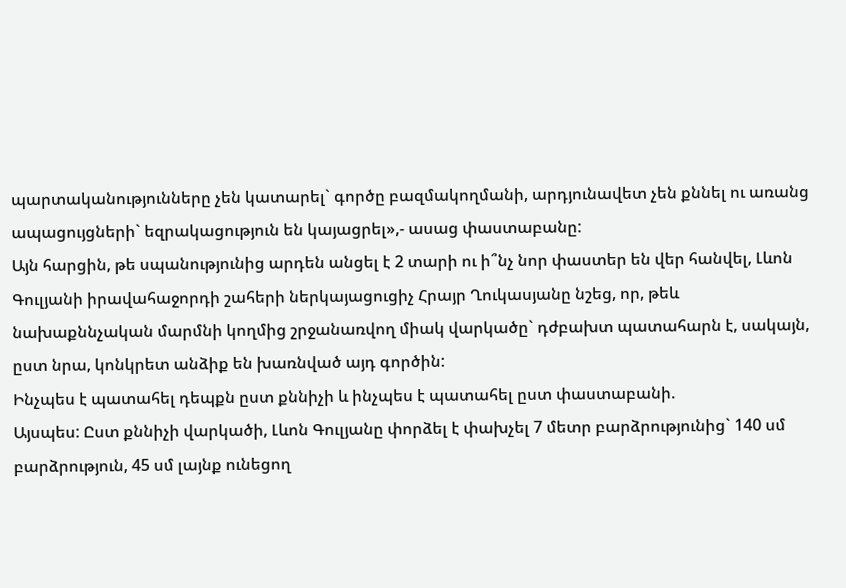պարտականությունները չեն կատարել` գործը բազմակողմանի, արդյունավետ չեն քննել ու առանց ապացույցների` եզրակացություն են կայացրել»,- ասաց փաստաբանը:
Այն հարցին, թե սպանությունից արդեն անցել է 2 տարի ու ի՞նչ նոր փաստեր են վեր հանվել, Լևոն Գուլյանի իրավահաջորդի շահերի ներկայացուցիչ Հրայր Ղուկասյանը նշեց, որ, թեև նախաքննչական մարմնի կողմից շրջանառվող միակ վարկածը` դժբախտ պատահարն է, սակայն, ըստ նրա, կոնկրետ անձիք են խառնված այդ գործին:
Ինչպես է պատահել դեպքն ըստ քննիչի և ինչպես է պատահել ըստ փաստաբանի.
Այսպես: Ըստ քննիչի վարկածի, Լևոն Գուլյանը փորձել է փախչել 7 մետր բարձրությունից` 140 սմ բարձրություն, 45 սմ լայնք ունեցող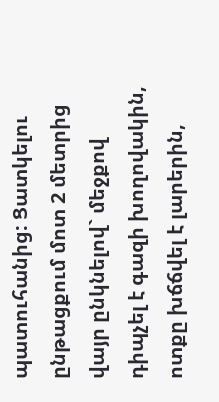պատուհանից: Ցատկելու ընթացքում մոտ 2 մետրից վայր ընկնելով` մեջքով դիպչել է գազի խողովակին, ոտքը խճճվել է լարերին,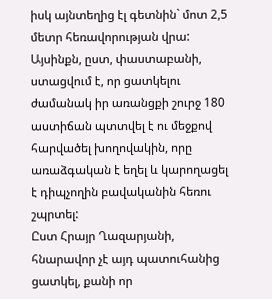իսկ այնտեղից էլ գետնին` մոտ 2,5 մետր հեռավորության վրա: Այսինքն, ըստ, փաստաբանի, ստացվում է, որ ցատկելու ժամանակ իր առանցքի շուրջ 180 աստիճան պտտվել է ու մեջքով հարվածել խողովակին, որը առաձգական է եղել և կարողացել է դիպչողին բավականին հեռու շպրտել:
Ըստ Հրայր Ղազարյանի, հնարավոր չէ այդ պատուհանից ցատկել, քանի որ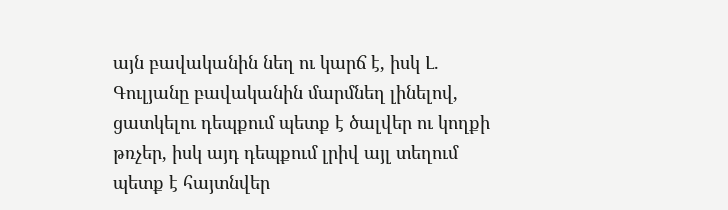այն բավականին նեղ ու կարճ է, իսկ Լ. Գուլյանը բավականին մարմնեղ լինելով, ցատկելու դեպքում պետք է ծալվեր ու կողքի թռչեր, իսկ այդ դեպքում լրիվ այլ տեղում պետք է հայտնվեր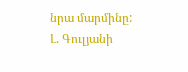նրա մարմինը:
Լ. Գուլյանի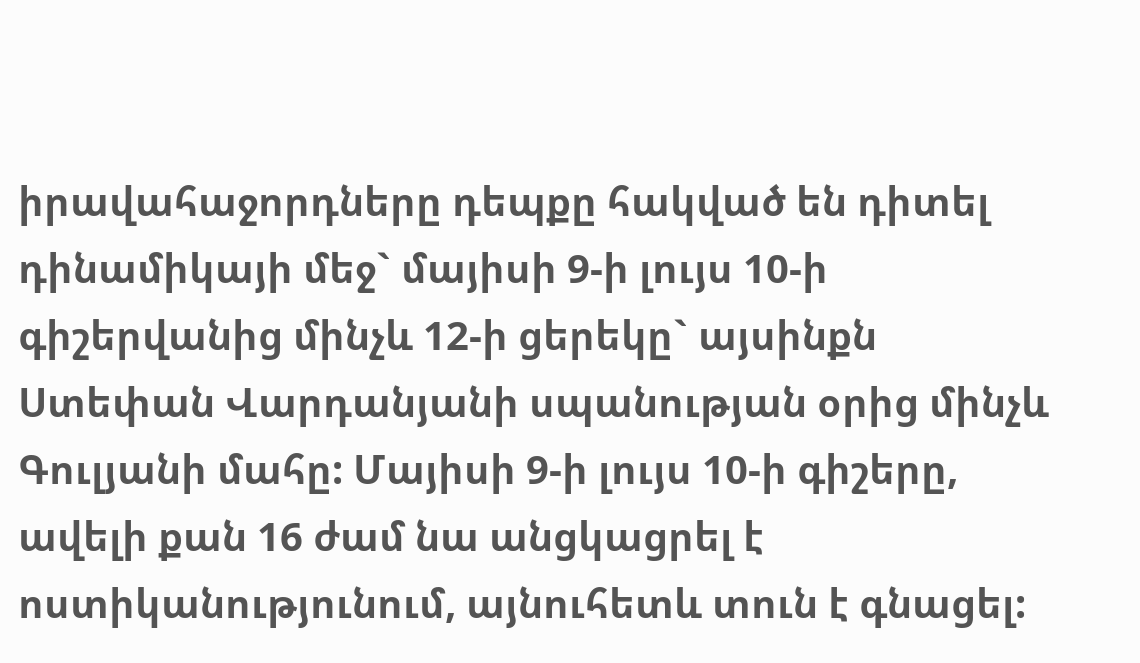իրավահաջորդները դեպքը հակված են դիտել դինամիկայի մեջ` մայիսի 9-ի լույս 10-ի գիշերվանից մինչև 12-ի ցերեկը` այսինքն Ստեփան Վարդանյանի սպանության օրից մինչև Գուլյանի մահը: Մայիսի 9-ի լույս 10-ի գիշերը, ավելի քան 16 ժամ նա անցկացրել է ոստիկանությունում, այնուհետև տուն է գնացել: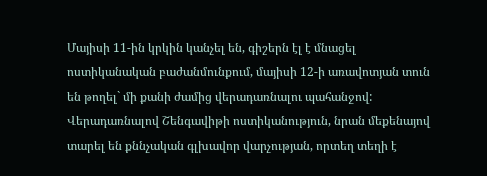Մայիսի 11-ին կրկին կանչել են, գիշերն էլ է մնացել ոստիկանական բաժանմունքում, մայիսի 12-ի առավոտյան տուն են թողել` մի քանի ժամից վերադառնալու պահանջով: Վերադառնալով Շենգավիթի ոստիկանություն, նրան մեքենայով տարել են քննչական գլխավոր վարչության, որտեղ տեղի է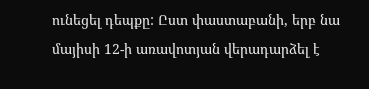ունեցել դեպքը: Ըստ փաստաբանի, երբ նա մայիսի 12-ի առավոտյան վերադարձել է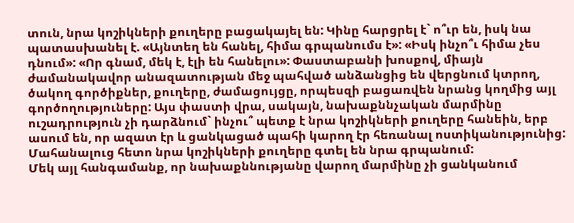տուն, նրա կոշիկների քուղերը բացակայել են: Կինը հարցրել է` ո՞ւր են, իսկ նա պատասխանել է. «Այնտեղ են հանել, հիմա գրպանումս է»: «Իսկ ինչո՞ւ հիմա չես դնում»: «Որ գնամ, մեկ է, էլի են հանելու»: Փաստաբանի խոսքով, միայն ժամանակավոր անազատության մեջ պահված անձանցից են վերցնում կտրող, ծակող գործիքներ, քուղերը, ժամացույցը, որպեսզի բացառվեն նրանց կողմից այլ գործողություները: Այս փաստի վրա, սակայն, նախաքննչական մարմինը ուշադրություն չի դարձնում` ինչու՞ պետք է նրա կոշիկների քուղերը հանեին, երբ ասում են, որ ազատ էր և ցանկացած պահի կարող էր հեռանալ ոստիկանությունից: Մահանալուց հետո նրա կոշիկների քուղերը գտել են նրա գրպանում:
Մեկ այլ հանգամանք, որ նախաքննությանը վարող մարմինը չի ցանկանում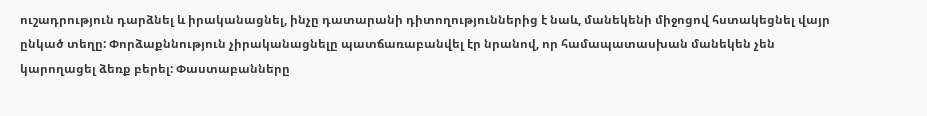ուշադրություն դարձնել և իրականացնել, ինչը դատարանի դիտողություններից է նաև, մանեկենի միջոցով հստակեցնել վայր ընկած տեղը: Փորձաքննություն չիրականացնելը պատճառաբանվել էր նրանով, որ համապատասխան մանեկեն չեն կարողացել ձեռք բերել: Փաստաբանները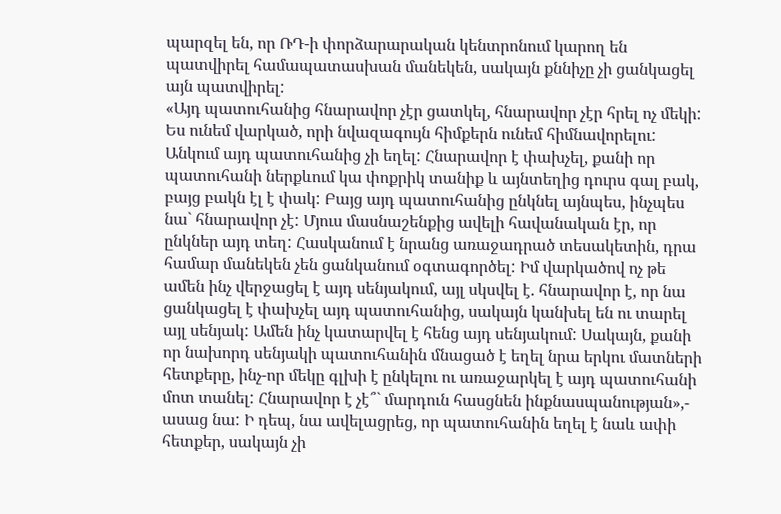պարզել են, որ ՌԴ-ի փորձարարական կենտրոնում կարող են պատվիրել համապատասխան մանեկեն, սակայն քննիչը չի ցանկացել այն պատվիրել:
«Այդ պատուհանից հնարավոր չէր ցատկել, հնարավոր չէր հրել ոչ մեկի: Ես ունեմ վարկած, որի նվազագույն հիմքերն ունեմ հիմնավորելու: Անկում այդ պատուհանից չի եղել: Հնարավոր է փախչել, քանի որ պատուհանի ներքևում կա փոքրիկ տանիք և այնտեղից դուրս գալ բակ, բայց բակն էլ է փակ: Բայց այդ պատուհանից ընկնել այնպես, ինչպես նա` հնարավոր չէ: Մյուս մասնաշենքից ավելի հավանական էր, որ ընկներ այդ տեղ: Հասկանում է նրանց առաջադրած տեսակետին, դրա համար մանեկեն չեն ցանկանում օգտագործել: Իմ վարկածով ոչ թե ամեն ինչ վերջացել է այդ սենյակում, այլ սկսվել է. հնարավոր է, որ նա ցանկացել է փախչել այդ պատուհանից, սակայն կանխել են ու տարել այլ սենյակ: Ամեն ինչ կատարվել է հենց այդ սենյակում: Սակայն, քանի որ նախորդ սենյակի պատուհանին մնացած է եղել նրա երկու մատների հետքերը, ինչ-որ մեկը գլխի է ընկելու ու առաջարկել է այդ պատուհանի մոտ տանել: Հնարավոր է չէ՞` մարդուն հասցնեն ինքնասպանության»,- ասաց նա: Ի դեպ, նա ավելացրեց, որ պատուհանին եղել է նաև ափի հետքեր, սակայն չի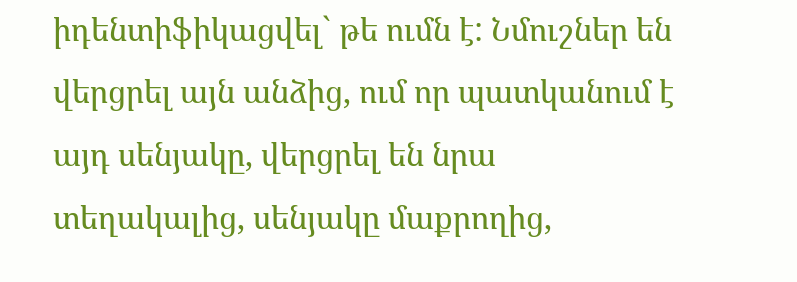իդենտիֆիկացվել` թե ումն է: Նմուշներ են վերցրել այն անձից, ում որ պատկանում է այդ սենյակը, վերցրել են նրա տեղակալից, սենյակը մաքրողից,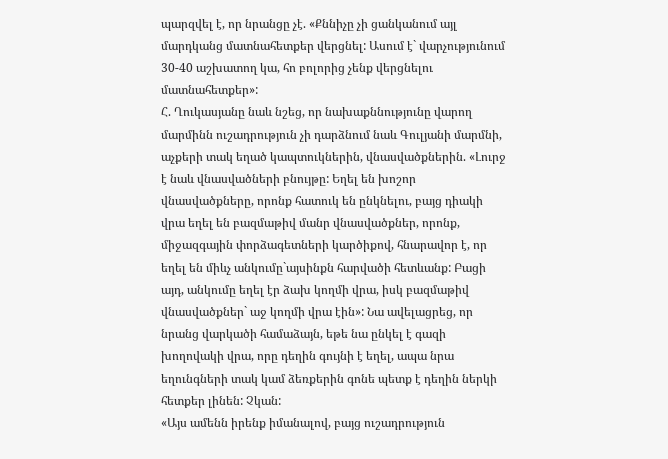պարզվել է, որ նրանցը չէ. «Քննիչը չի ցանկանում այլ մարդկանց մատնահետքեր վերցնել: Ասում է` վարչությունում 30-40 աշխատող կա, հո բոլորից չենք վերցնելու մատնահետքեր»:
Հ. Ղուկասյանը նաև նշեց, որ նախաքննությունը վարող մարմինն ուշադրություն չի դարձնում նաև Գուլյանի մարմնի, աչքերի տակ եղած կապտուկներին, վնասվածքներին. «Լուրջ է նաև վնասվածների բնույթը: Եղել են խոշոր վնասվածքները, որոնք հատուկ են ընկնելու, բայց դիակի վրա եղել են բազմաթիվ մանր վնասվածքներ, որոնք, միջազգային փորձագետների կարծիքով, հնարավոր է, որ եղել են միևչ անկումը`այսինքն հարվածի հետևանք: Բացի այդ, անկումը եղել էր ձախ կողմի վրա, իսկ բազմաթիվ վնասվածքներ` աջ կողմի վրա էին»: Նա ավելացրեց, որ նրանց վարկածի համաձայն, եթե նա ընկել է գազի խողովակի վրա, որը դեղին գույնի է եղել, ապա նրա եղունգների տակ կամ ձեռքերին գոնե պետք է դեղին ներկի հետքեր լինեն: Չկան:
«Այս ամենն իրենք իմանալով, բայց ուշադրություն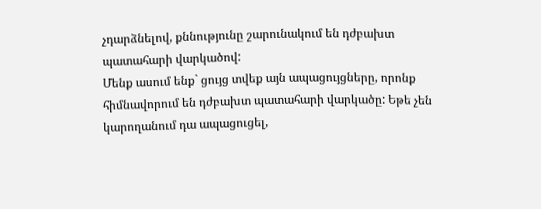չդարձնելով, քննությունը շարունակում են դժբախտ պատահարի վարկածով:
Մենք ասում ենք` ցույց տվեք այն ապացույցները, որոնք հիմնավորում են դժբախտ պատահարի վարկածը: Եթե չեն կարողանում դա ապացուցել,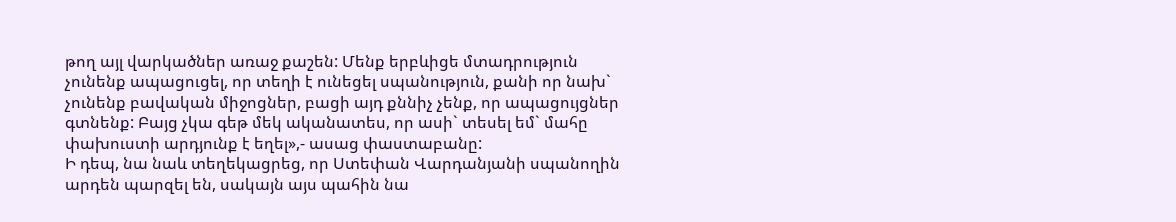թող այլ վարկածներ առաջ քաշեն: Մենք երբևիցե մտադրություն չունենք ապացուցել, որ տեղի է ունեցել սպանություն, քանի որ նախ` չունենք բավական միջոցներ, բացի այդ քննիչ չենք, որ ապացույցներ գտնենք: Բայց չկա գեթ մեկ ականատես, որ ասի` տեսել եմ` մահը փախուստի արդյունք է եղել»,- ասաց փաստաբանը:
Ի դեպ, նա նաև տեղեկացրեց, որ Ստեփան Վարդանյանի սպանողին արդեն պարզել են, սակայն այս պահին նա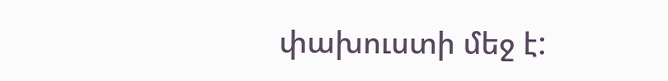փախուստի մեջ է: